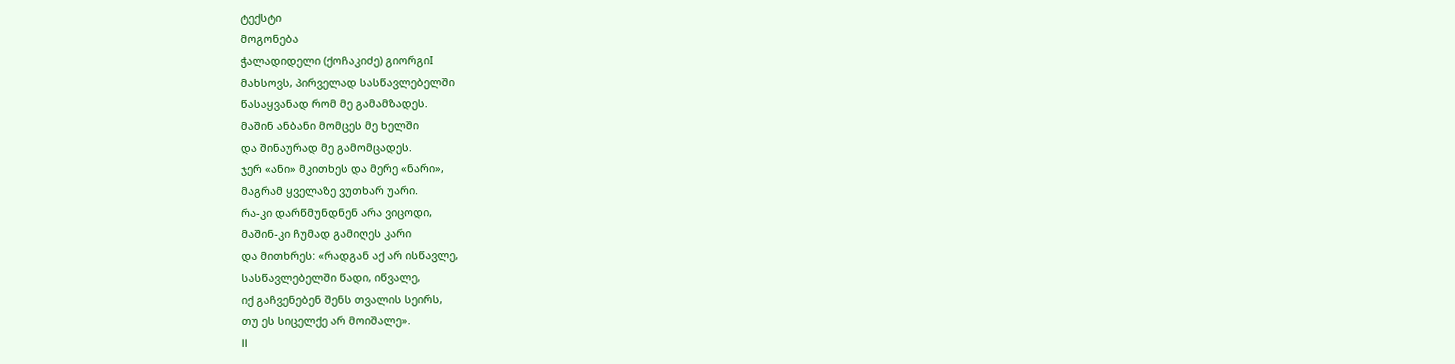ტექსტი
მოგონება
ჭალადიდელი (ქოჩაკიძე) გიორგიI
მახსოვს, პირველად სასწავლებელში
წასაყვანად რომ მე გამამზადეს.
მაშინ ანბანი მომცეს მე ხელში
და შინაურად მე გამომცადეს.
ჯერ «ანი» მკითხეს და მერე «ნარი»,
მაგრამ ყველაზე ვუთხარ უარი.
რა-კი დარწმუნდნენ არა ვიცოდი,
მაშინ-კი ჩუმად გამიღეს კარი
და მითხრეს: «რადგან აქ არ ისწავლე,
სასწავლებელში წადი, იწვალე,
იქ გაჩვენებენ შენს თვალის სეირს,
თუ ეს სიცელქე არ მოიშალე».
II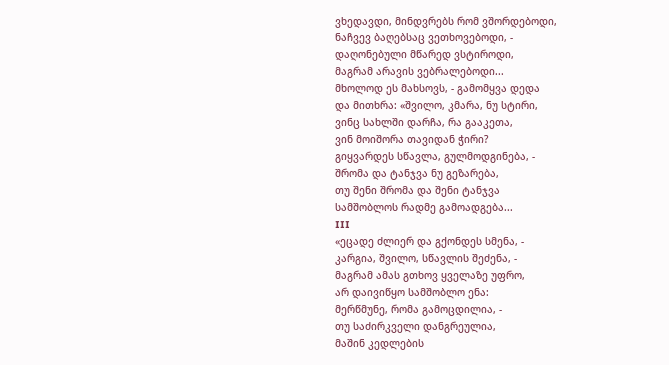ვხედავდი, მინდვრებს რომ ვშორდებოდი,
ნაჩვევ ბაღებსაც ვეთხოვებოდი, -
დაღონებული მწარედ ვსტიროდი,
მაგრამ არავის ვებრალებოდი...
მხოლოდ ეს მახსოვს, - გამომყვა დედა
და მითხრა: «შვილო, კმარა, ნუ სტირი,
ვინც სახლში დარჩა, რა გააკეთა,
ვინ მოიშორა თავიდან ჭირი?
გიყვარდეს სწავლა, გულმოდგინება, -
შრომა და ტანჯვა ნუ გეზარება,
თუ შენი შრომა და შენი ტანჯვა
სამშობლოს რადმე გამოადგება...
III
«ეცადე ძლიერ და გქონდეს სმენა, -
კარგია, შვილო, სწავლის შეძენა, -
მაგრამ ამას გთხოვ ყველაზე უფრო,
არ დაივიწყო სამშობლო ენა:
მერწმუნე, რომა გამოცდილია, -
თუ საძირკველი დანგრეულია,
მაშინ კედლების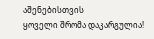აშენებისთვის
ყოველი შრომა დაკარგულია!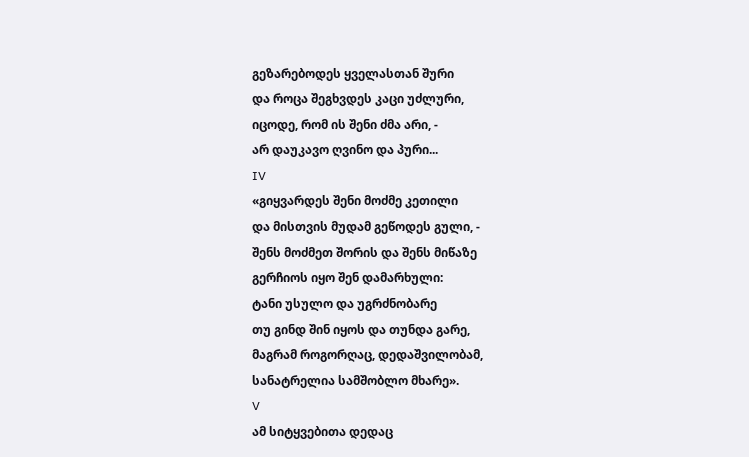გეზარებოდეს ყველასთან შური
და როცა შეგხვდეს კაცი უძლური,
იცოდე, რომ ის შენი ძმა არი, -
არ დაუკავო ღვინო და პური...
IV
«გიყვარდეს შენი მოძმე კეთილი
და მისთვის მუდამ გეწოდეს გული, -
შენს მოძმეთ შორის და შენს მიწაზე
გერჩიოს იყო შენ დამარხული:
ტანი უსულო და უგრძნობარე
თუ გინდ შინ იყოს და თუნდა გარე,
მაგრამ როგორღაც, დედაშვილობამ,
სანატრელია სამშობლო მხარე».
V
ამ სიტყვებითა დედაც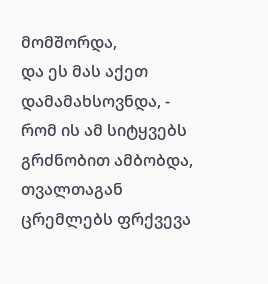მომშორდა,
და ეს მას აქეთ დამამახსოვნდა, -
რომ ის ამ სიტყვებს გრძნობით ამბობდა,
თვალთაგან ცრემლებს ფრქვევა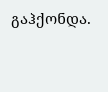გაჰქონდა.